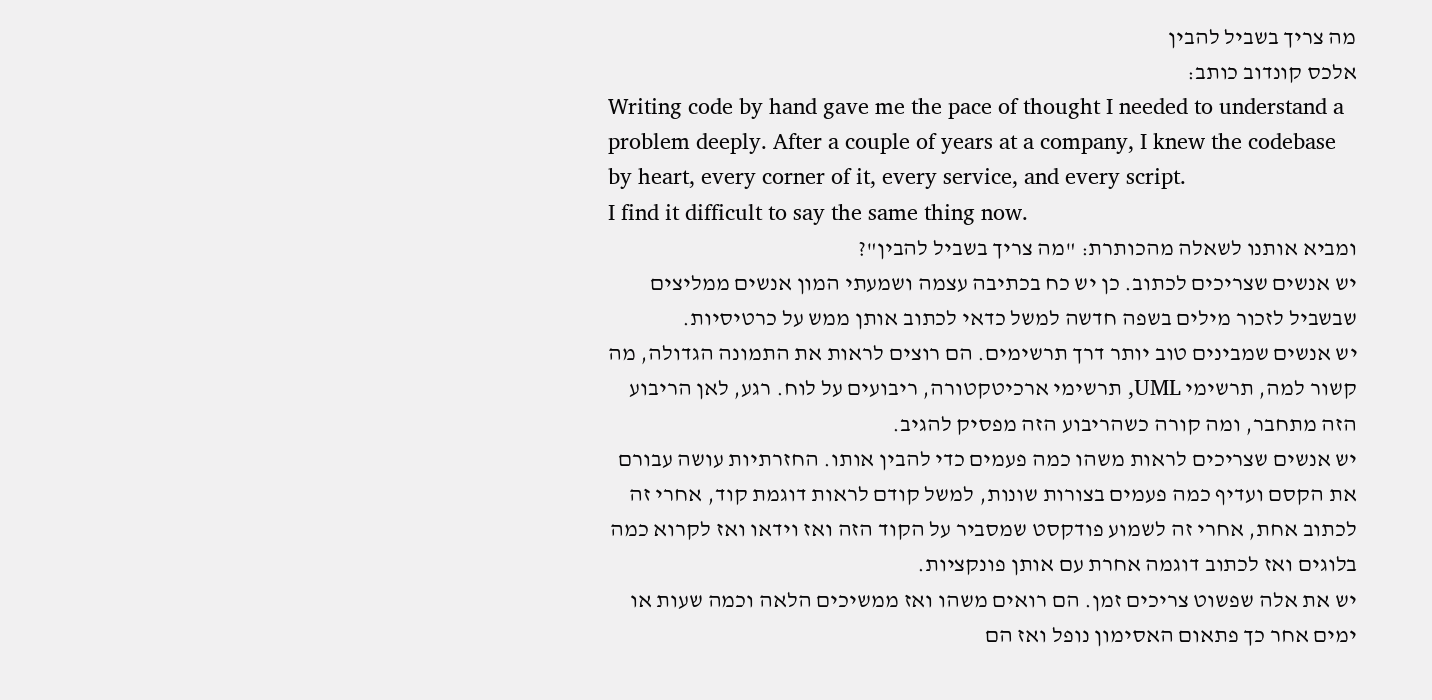מה צריך בשביל להבין
אלכס קונדוב כותב:
Writing code by hand gave me the pace of thought I needed to understand a problem deeply. After a couple of years at a company, I knew the codebase by heart, every corner of it, every service, and every script.
I find it difficult to say the same thing now.
ומביא אותנו לשאלה מהכותרת: "מה צריך בשביל להבין"?
יש אנשים שצריכים לכתוב. כן יש כח בכתיבה עצמה ושמעתי המון אנשים ממליצים שבשביל לזכור מילים בשפה חדשה למשל כדאי לכתוב אותן ממש על כרטיסיות.
יש אנשים שמבינים טוב יותר דרך תרשימים. הם רוצים לראות את התמונה הגדולה, מה קשור למה, תרשימי UML, תרשימי ארכיטקטורה, ריבועים על לוח. רגע, לאן הריבוע הזה מתחבר, ומה קורה כשהריבוע הזה מפסיק להגיב.
יש אנשים שצריכים לראות משהו כמה פעמים כדי להבין אותו. החזרתיות עושה עבורם את הקסם ועדיף כמה פעמים בצורות שונות, למשל קודם לראות דוגמת קוד, אחרי זה לכתוב אחת, אחרי זה לשמוע פודקסט שמסביר על הקוד הזה ואז וידאו ואז לקרוא כמה בלוגים ואז לכתוב דוגמה אחרת עם אותן פונקציות.
יש את אלה שפשוט צריכים זמן. הם רואים משהו ואז ממשיכים הלאה וכמה שעות או ימים אחר כך פתאום האסימון נופל ואז הם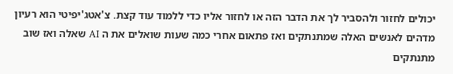יכולים לחזור ולהסביר לך את הדבר הזה או לחזור אליו כדי ללמוד עוד קצת. צ'אטג'יפיטי הוא רעיון מדהים לאנשים האלה שמתנתקים ואז פתאום אחרי כמה שעות שואלים את ה AI שאלה ואז שוב מתנתקים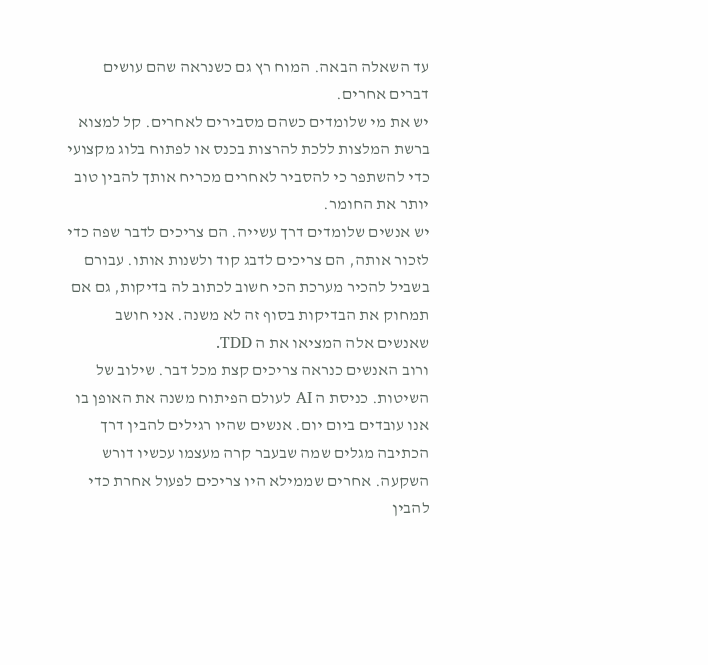עד השאלה הבאה. המוח רץ גם כשנראה שהם עושים דברים אחרים.
יש את מי שלומדים כשהם מסבירים לאחרים. קל למצוא ברשת המלצות ללכת להרצות בכנס או לפתוח בלוג מקצועי כדי להשתפר כי להסביר לאחרים מכריח אותך להבין טוב יותר את החומר.
יש אנשים שלומדים דרך עשייה. הם צריכים לדבר שפה כדי לזכור אותה, הם צריכים לדבג קוד ולשנות אותו. עבורם בשביל להכיר מערכת הכי חשוב לכתוב לה בדיקות, גם אם תמחוק את הבדיקות בסוף זה לא משנה. אני חושב שאנשים אלה המציאו את ה TDD.
ורוב האנשים כנראה צריכים קצת מכל דבר. שילוב של השיטות. כניסת ה AI לעולם הפיתוח משנה את האופן בו אנו עובדים ביום יום. אנשים שהיו רגילים להבין דרך הכתיבה מגלים שמה שבעבר קרה מעצמו עכשיו דורש השקעה. אחרים שממילא היו צריכים לפעול אחרת כדי להבין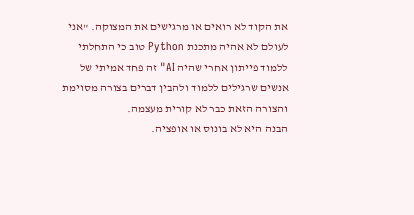את הקוד לא רואים או מרגישים את המצוקה. "אני לעולם לא אהיה מתכנת Python טוב כי התחלתי ללמוד פייתון אחרי שהיה AI" זה פחד אמיתי של אנשים שרגילים ללמוד ולהבין דברים בצורה מסוימת והצורה הזאת כבר לא קורית מעצמה.
הבנה היא לא בונוס או אופציה.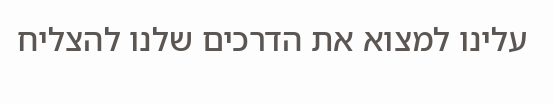עלינו למצוא את הדרכים שלנו להצליח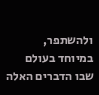ולהשתפר, במיוחד בעולם שבו הדברים האלה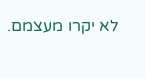לא יקרו מעצמם.